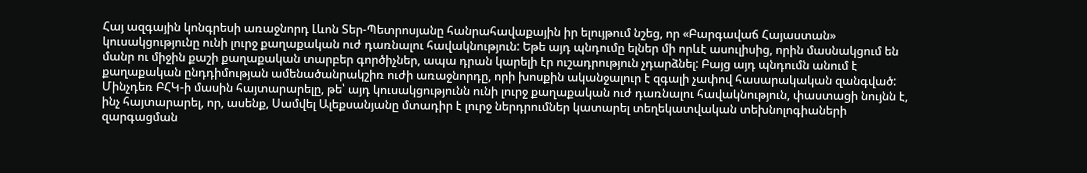Հայ ազգային կոնգրեսի առաջնորդ Լևոն Տեր-Պետրոսյանը հանրահավաքային իր ելույթում նշեց, որ «Բարգավաճ Հայաստան» կուսակցությունը ունի լուրջ քաղաքական ուժ դառնալու հավակնություն: Եթե այդ պնդումը ելներ մի որևէ ասուլիսից, որին մասնակցում են մանր ու միջին քաշի քաղաքական տարբեր գործիչներ, ապա դրան կարելի էր ուշադրություն չդարձնել: Բայց այդ պնդումն անում է քաղաքական ընդդիմության ամենածանրակշիռ ուժի առաջնորդը, որի խոսքին ականջալուր է զգալի չափով հասարակական զանգված: Մինչդեռ ԲՀԿ-ի մասին հայտարարելը, թե՝ այդ կուսակցությունն ունի լուրջ քաղաքական ուժ դառնալու հավակնություն, փաստացի նույնն է, ինչ հայտարարել, որ, ասենք, Սամվել Ալեքսանյանը մտադիր է լուրջ ներդրումներ կատարել տեղեկատվական տեխնոլոգիաների զարգացման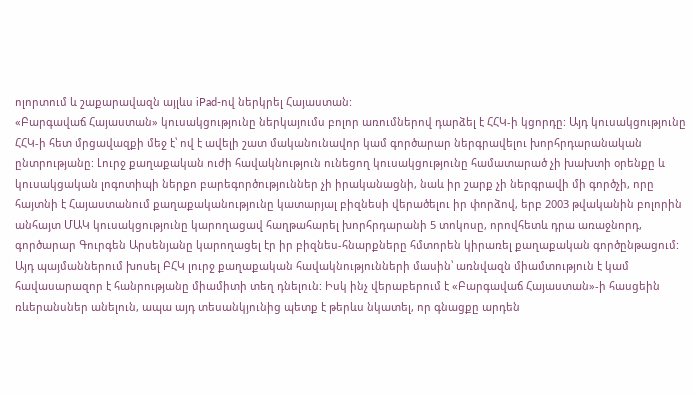ոլորտում և շաքարավազն այլևս iPad-ով ներկրել Հայաստան:
«Բարգավաճ Հայաստան» կուսակցությունը ներկայումս բոլոր առումներով դարձել է ՀՀԿ-ի կցորդը: Այդ կուսակցությունը ՀՀԿ-ի հետ մրցավազքի մեջ է՝ ով է ավելի շատ մականունավոր կամ գործարար ներգրավելու խորհրդարանական ընտրությանը: Լուրջ քաղաքական ուժի հավակնություն ունեցող կուսակցությունը համատարած չի խախտի օրենքը և կուսակցական լոգոտիպի ներքո բարեգործություններ չի իրականացնի, նաև իր շարք չի ներգրավի մի գործչի, որը հայտնի է Հայաստանում քաղաքականությունը կատարյալ բիզնեսի վերածելու իր փորձով, երբ 2003 թվականին բոլորին անհայտ ՄԱԿ կուսակցությունը կարողացավ հաղթահարել խորհրդարանի 5 տոկոսը, որովհետև դրա առաջնորդ, գործարար Գուրգեն Արսենյանը կարողացել էր իր բիզնես-հնարքները հմտորեն կիրառել քաղաքական գործընթացում:
Այդ պայմաններում խոսել ԲՀԿ լուրջ քաղաքական հավակնությունների մասին՝ առնվազն միամտություն է կամ հավասարազոր է հանրությանը միամիտի տեղ դնելուն: Իսկ ինչ վերաբերում է «Բարգավաճ Հայաստան»-ի հասցեին ռևերանսներ անելուն, ապա այդ տեսանկյունից պետք է թերևս նկատել, որ գնացքը արդեն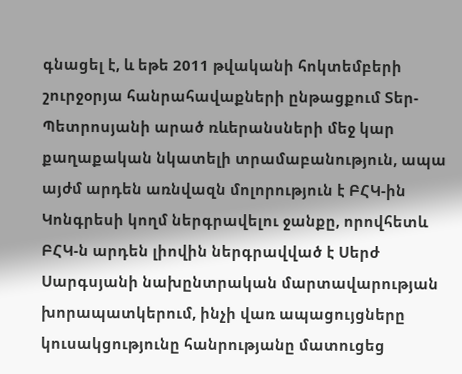գնացել է, և եթե 2011 թվականի հոկտեմբերի շուրջօրյա հանրահավաքների ընթացքում Տեր-Պետրոսյանի արած ռևերանսների մեջ կար քաղաքական նկատելի տրամաբանություն, ապա այժմ արդեն առնվազն մոլորություն է ԲՀԿ-ին Կոնգրեսի կողմ ներգրավելու ջանքը, որովհետև ԲՀԿ-ն արդեն լիովին ներգրավված է Սերժ Սարգսյանի նախընտրական մարտավարության խորապատկերում, ինչի վառ ապացույցները կուսակցությունը հանրությանը մատուցեց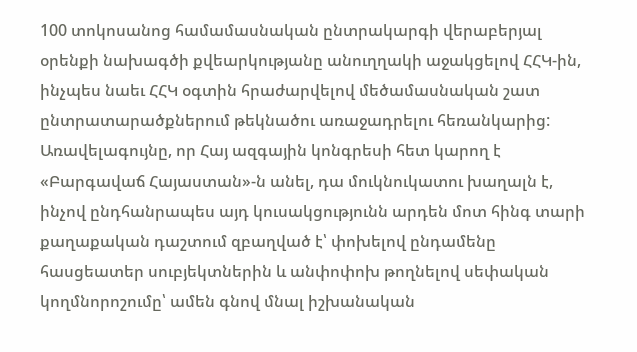100 տոկոսանոց համամասնական ընտրակարգի վերաբերյալ օրենքի նախագծի քվեարկությանը անուղղակի աջակցելով ՀՀԿ-ին, ինչպես նաեւ ՀՀԿ օգտին հրաժարվելով մեծամասնական շատ ընտրատարածքներում թեկնածու առաջադրելու հեռանկարից:
Առավելագույնը, որ Հայ ազգային կոնգրեսի հետ կարող է «Բարգավաճ Հայաստան»-ն անել, դա մուկնուկատու խաղալն է, ինչով ընդհանրապես այդ կուսակցությունն արդեն մոտ հինգ տարի քաղաքական դաշտում զբաղված է՝ փոխելով ընդամենը հասցեատեր սուբյեկտներին և անփոփոխ թողնելով սեփական կողմնորոշումը՝ ամեն գնով մնալ իշխանական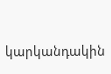կարկանդակին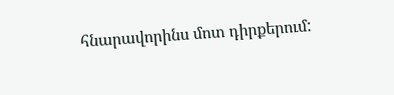հնարավորինս մոտ դիրքերում: